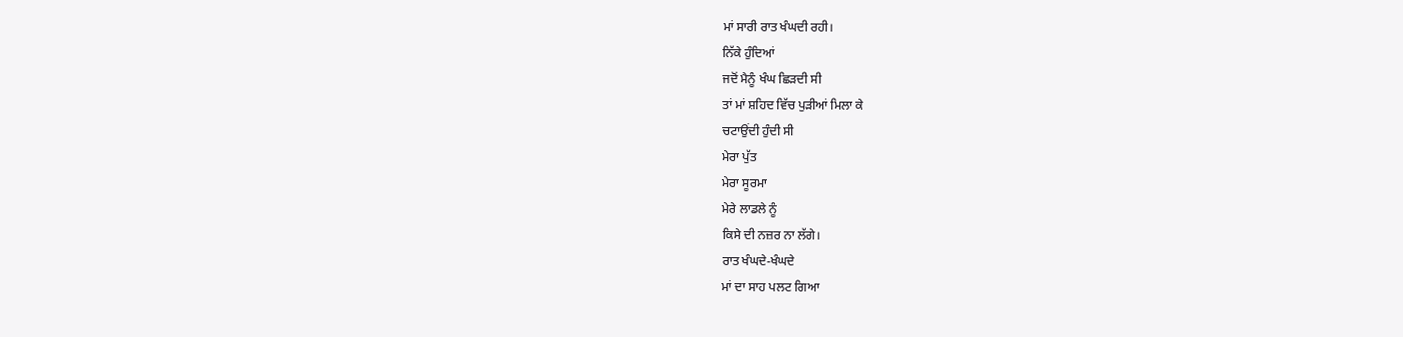ਮਾਂ ਸਾਰੀ ਰਾਤ ਖੰਘਦੀ ਰਹੀ।
ਨਿੱਕੇ ਹੁੰਦਿਆਂ
ਜਦੋਂ ਮੈਨੂੰ ਖੰਘ ਛਿੜਦੀ ਸੀ
ਤਾਂ ਮਾਂ ਸ਼ਹਿਦ ਵਿੱਚ ਪੁੜੀਆਂ ਮਿਲਾ ਕੇ
ਚਟਾਉਂਦੀ ਹੁੰਦੀ ਸੀ
ਮੇਰਾ ਪੁੱਤ
ਮੇਰਾ ਸੂਰਮਾ
ਮੇਰੇ ਲਾਡਲੇ ਨੂੰ
ਕਿਸੇ ਦੀ ਨਜ਼ਰ ਨਾ ਲੱਗੇ।
ਰਾਤ ਖੰਘਦੇ-ਖੰਘਦੇ
ਮਾਂ ਦਾ ਸਾਹ ਪਲਟ ਗਿਆ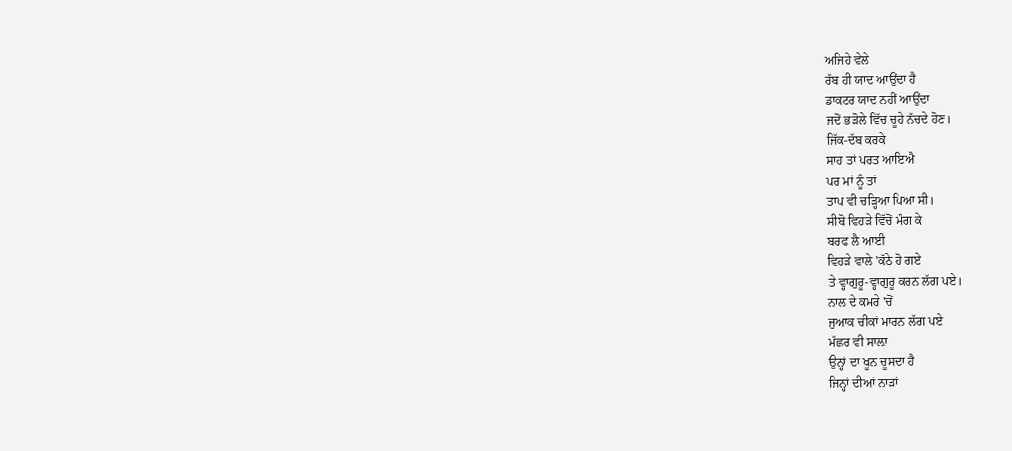ਅਜਿਹੇ ਵੇਲੇ
ਰੱਬ ਹੀ ਯਾਦ ਆਉਂਦਾ ਹੈ
ਡਾਕਟਰ ਯਾਦ ਨਹੀਂ ਆਉਂਦਾ
ਜਦੋਂ ਭੜੋਲੇ ਵਿੱਚ ਚੂਹੇ ਨੱਚਦੇ ਹੋਣ।
ਜਿੱਕ-ਦੱਬ ਕਰਕੇ
ਸਾਹ ਤਾਂ ਪਰਤ ਆਇਐ
ਪਰ ਮਾਂ ਨੂੰ ਤਾਂ
ਤਾਪ ਵੀ ਚੜ੍ਹਿਆ ਪਿਆ ਸੀ।
ਸੀਬੋ ਵਿਹੜੇ ਵਿੱਚੋਂ ਮੰਗ ਕੇ
ਬਰਫ ਲੈ ਆਈ
ਵਿਹੜੇ ਵਾਲੇ 'ਕੱਠੇ ਹੋ ਗਏ
ਤੇ ਵ੍ਹਾਗੁਰੂ-ਵ੍ਹਾਗੁਰੂ ਕਰਨ ਲੱਗ ਪਏ।
ਨਾਲ ਦੇ ਕਮਰੇ 'ਚੋਂ
ਜੁਆਕ ਚੀਕਾਂ ਮਾਰਨ ਲੱਗ ਪਏ
ਮੱਛਰ ਵੀ ਸਾਲ਼ਾ
ਉਨ੍ਹਾਂ ਦਾ ਖੂਨ ਚੂਸਦਾ ਹੈ
ਜਿਨ੍ਹਾਂ ਦੀਆਂ ਨਾੜਾਂ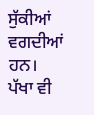ਸੁੱਕੀਆਂ ਵਗਦੀਆਂ ਹਨ।
ਪੱਖਾ ਵੀ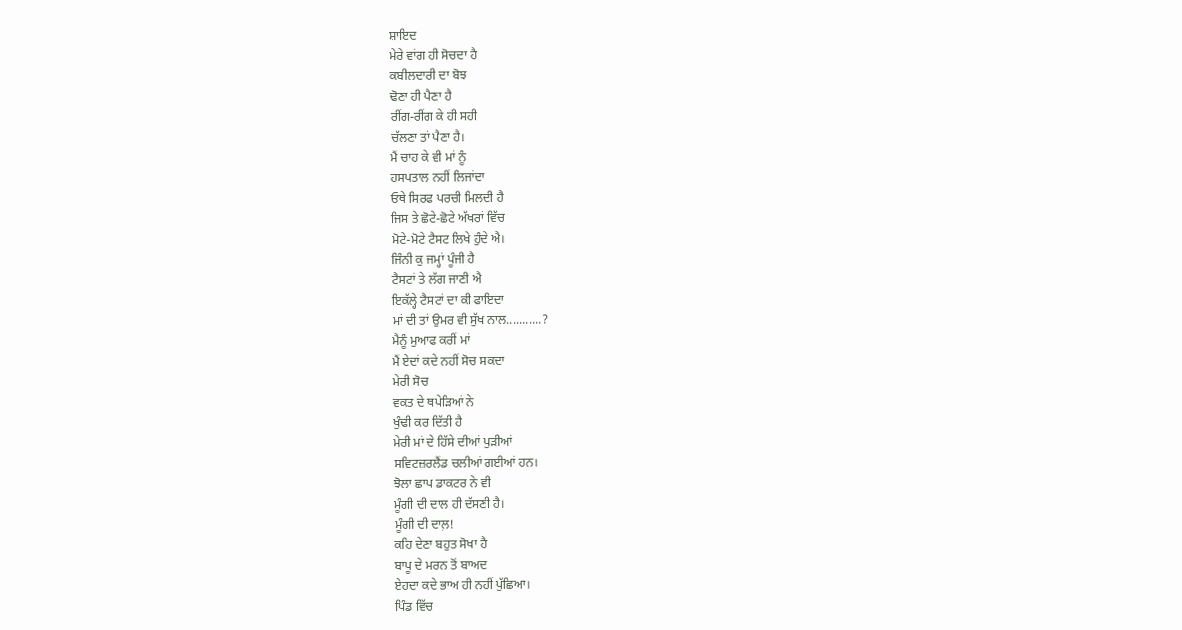ਸ਼ਾਇਦ
ਮੇਰੇ ਵਾਂਗ ਹੀ ਸੋਚਦਾ ਹੈ
ਕਬੀਲਦਾਰੀ ਦਾ ਬੋਝ
ਢੋਣਾ ਹੀ ਪੈਣਾ ਹੈ
ਰੀਂਗ-ਰੀਂਗ ਕੇ ਹੀ ਸਹੀ
ਚੱਲਣਾ ਤਾਂ ਪੈਣਾ ਹੈ।
ਮੈਂ ਚਾਹ ਕੇ ਵੀ ਮਾਂ ਨੂੰ
ਹਸਪਤਾਲ ਨਹੀਂ ਲਿਜਾਂਦਾ
ਓਥੇ ਸਿਰਫ ਪਰਚੀ ਮਿਲਦੀ ਹੈ
ਜਿਸ ਤੇ ਛੋਟੇ-ਛੋਟੇ ਅੱਖਰਾਂ ਵਿੱਚ
ਮੋਟੇ-ਮੋਟੇ ਟੈਸਟ ਲਿਖੇ ਹੁੰਦੇ ਐ।
ਜਿੰਨੀ ਕੁ ਜਮ੍ਹਾਂ ਪੂੰਜੀ ਹੈ
ਟੈਸਟਾਂ ਤੇ ਲੱਗ ਜਾਣੀ ਐ
ਇਕੱਲ੍ਹੇ ਟੈਸਟਾਂ ਦਾ ਕੀ ਫਾਇਦਾ
ਮਾਂ ਦੀ ਤਾਂ ਉਮਰ ਵੀ ਸੁੱਖ ਨਾਲ...........?
ਮੈਨੂੰ ਮੁਆਫ ਕਰੀਂ ਮਾਂ
ਮੈਂ ਏਦਾਂ ਕਦੇ ਨਹੀਂ ਸੋਚ ਸਕਦਾ
ਮੇਰੀ ਸੋਚ
ਵਕਤ ਦੇ ਥਪੇੜਿਆਂ ਨੇ
ਖੁੰਢੀ ਕਰ ਦਿੱਤੀ ਹੈ
ਮੇਰੀ ਮਾਂ ਦੇ ਹਿੱਸੇ ਦੀਆਂ ਪੁੜੀਆਂ
ਸਵਿਟਜ਼ਰਲੈਂਡ ਚਲੀਆਂ ਗਈਆਂ ਹਨ।
ਝੋਲਾ ਛਾਪ ਡਾਕਟਰ ਨੇ ਵੀ
ਮੂੰਗੀ ਦੀ ਦਾਲ ਹੀ ਦੱਸਣੀ ਹੈ।
ਮੂੰਗੀ ਦੀ ਦਾਲ਼!
ਕਹਿ ਦੇਣਾ ਬਹੁਤ ਸੋਖਾ ਹੈ
ਬਾਪੂ ਦੇ ਮਰਨ ਤੋਂ ਬਾਅਦ
ਏਹਦਾ ਕਦੇ ਭਾਅ ਹੀ ਨਹੀਂ ਪੁੱਛਿਆ।
ਪਿੰਡ ਵਿੱਚ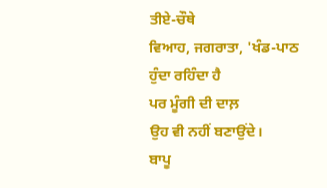ਤੀਏ-ਚੌਥੇ
ਵਿਆਹ, ਜਗਰਾਤਾ, 'ਖੰਡ-ਪਾਠ
ਹੁੰਦਾ ਰਹਿੰਦਾ ਹੈ
ਪਰ ਮੂੰਗੀ ਦੀ ਦਾਲ਼
ਉਹ ਵੀ ਨਹੀਂ ਬਣਾਉਂਦੇ।
ਬਾਪੂ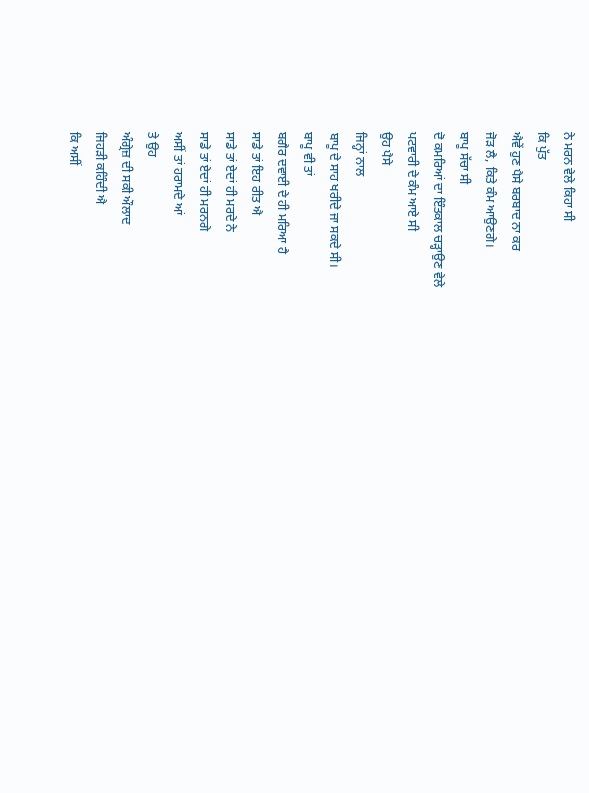ਨੇ ਮਰਨ ਵੇਲੇ ਕਿਹਾ ਸੀ
ਕਿ ਪੁੱਤ
ਐਵੇਂ ਹੁਣ ਪੈਸੇ ਬਰਬਾਦ ਨਾ ਕਰ
ਜੋੜ ਲੈ, ਕਿਤੇ ਕੰਮ ਆਉਣਗੇ।
ਬਾਪੂ ਸੱਚਾ ਸੀ
ਦੋ ਕਮਰਿਆਂ ਦਾ ਇੰਤਕਾਲ ਚੜ੍ਹਾਉਣ ਵੇਲੇ
ਪਟਵਾਰੀ ਦੇ ਕੰਮ ਆਏ ਸੀ
ਉਹ ਪੈਸੇ
ਜਿਨ੍ਹਾਂ ਨਾਲ
ਬਾਪੂ ਦੇ ਸਾਹ ਖਰੀਦੇ ਜਾ ਸਕਦੇ ਸੀ।
ਬਾਪੂ ਵੀ ਤਾਂ
ਬਗੈਰ ਦਵਾਈ ਦੇ ਹੀ ਮਰਿਆ ਹੈ
ਸਾਡੇ ਤਾਂ ਇਹ ਰੀਤ ਐ
ਸਾਡੇ ਤਾਂ ਏਦਾਂ ਹੀ ਮਰਦੇ ਨੇ
ਸਾਡੇ ਤਾਂ ਏਦਾਂ ਹੀ ਮਰਨਗੇ
ਅਸੀਂ ਤਾਂ ਹਰਾਮਦੇ ਆਂ
ਤੇ ਉਹ
ਅੰਗ੍ਰੇਜ਼ ਦੀ ਸਕੀ ਔਲਾਦ
ਜਿਹੜੀ ਕਹਿੰਦੀ ਐ
ਕਿ ਅਸੀਂ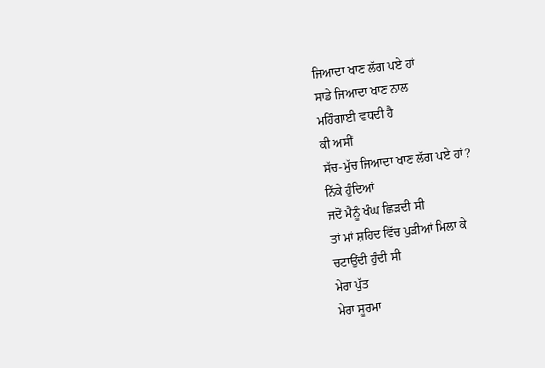ਜਿਆਦਾ ਖਾਣ ਲੱਗ ਪਏ ਹਾਂ
ਸਾਡੇ ਜਿਆਦਾ ਖਾਣ ਨਾਲ
ਮਹਿੰਗਾਈ ਵਧਦੀ ਹੈ
ਕੀ ਅਸੀਂ
ਸੱਚ-ਮੁੱਚ ਜਿਆਦਾ ਖਾਣ ਲੱਗ ਪਏ ਹਾਂ?
ਨਿੱਕੇ ਹੁੰਦਿਆਂ
ਜਦੋਂ ਮੈਨੂੰ ਖੰਘ ਛਿੜਦੀ ਸੀ
ਤਾਂ ਮਾਂ ਸ਼ਹਿਦ ਵਿੱਚ ਪੁੜੀਆਂ ਮਿਲਾ ਕੇ
ਚਟਾਉਂਦੀ ਹੁੰਦੀ ਸੀ
ਮੇਰਾ ਪੁੱਤ
ਮੇਰਾ ਸੂਰਮਾ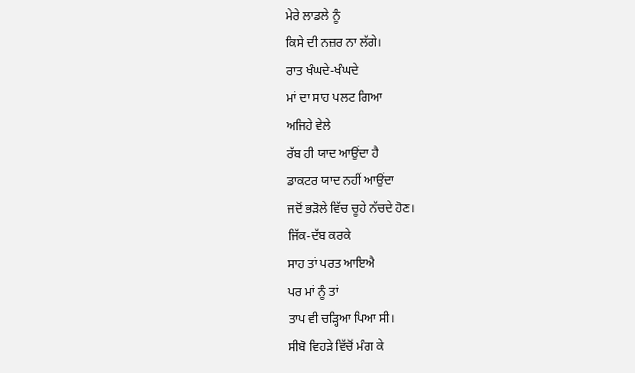ਮੇਰੇ ਲਾਡਲੇ ਨੂੰ
ਕਿਸੇ ਦੀ ਨਜ਼ਰ ਨਾ ਲੱਗੇ।
ਰਾਤ ਖੰਘਦੇ-ਖੰਘਦੇ
ਮਾਂ ਦਾ ਸਾਹ ਪਲਟ ਗਿਆ
ਅਜਿਹੇ ਵੇਲੇ
ਰੱਬ ਹੀ ਯਾਦ ਆਉਂਦਾ ਹੈ
ਡਾਕਟਰ ਯਾਦ ਨਹੀਂ ਆਉਂਦਾ
ਜਦੋਂ ਭੜੋਲੇ ਵਿੱਚ ਚੂਹੇ ਨੱਚਦੇ ਹੋਣ।
ਜਿੱਕ-ਦੱਬ ਕਰਕੇ
ਸਾਹ ਤਾਂ ਪਰਤ ਆਇਐ
ਪਰ ਮਾਂ ਨੂੰ ਤਾਂ
ਤਾਪ ਵੀ ਚੜ੍ਹਿਆ ਪਿਆ ਸੀ।
ਸੀਬੋ ਵਿਹੜੇ ਵਿੱਚੋਂ ਮੰਗ ਕੇ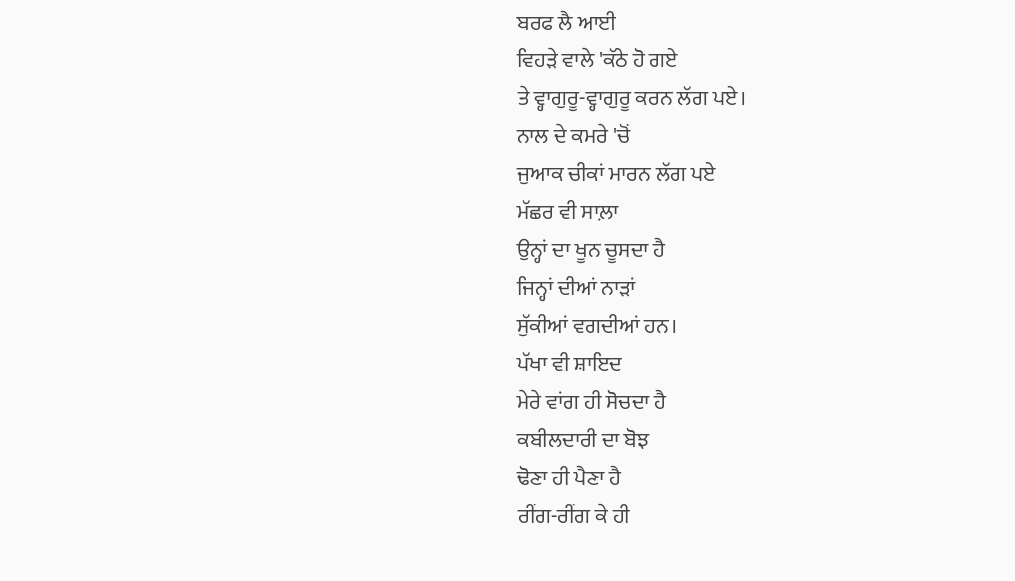ਬਰਫ ਲੈ ਆਈ
ਵਿਹੜੇ ਵਾਲੇ 'ਕੱਠੇ ਹੋ ਗਏ
ਤੇ ਵ੍ਹਾਗੁਰੂ-ਵ੍ਹਾਗੁਰੂ ਕਰਨ ਲੱਗ ਪਏ।
ਨਾਲ ਦੇ ਕਮਰੇ 'ਚੋਂ
ਜੁਆਕ ਚੀਕਾਂ ਮਾਰਨ ਲੱਗ ਪਏ
ਮੱਛਰ ਵੀ ਸਾਲ਼ਾ
ਉਨ੍ਹਾਂ ਦਾ ਖੂਨ ਚੂਸਦਾ ਹੈ
ਜਿਨ੍ਹਾਂ ਦੀਆਂ ਨਾੜਾਂ
ਸੁੱਕੀਆਂ ਵਗਦੀਆਂ ਹਨ।
ਪੱਖਾ ਵੀ ਸ਼ਾਇਦ
ਮੇਰੇ ਵਾਂਗ ਹੀ ਸੋਚਦਾ ਹੈ
ਕਬੀਲਦਾਰੀ ਦਾ ਬੋਝ
ਢੋਣਾ ਹੀ ਪੈਣਾ ਹੈ
ਰੀਂਗ-ਰੀਂਗ ਕੇ ਹੀ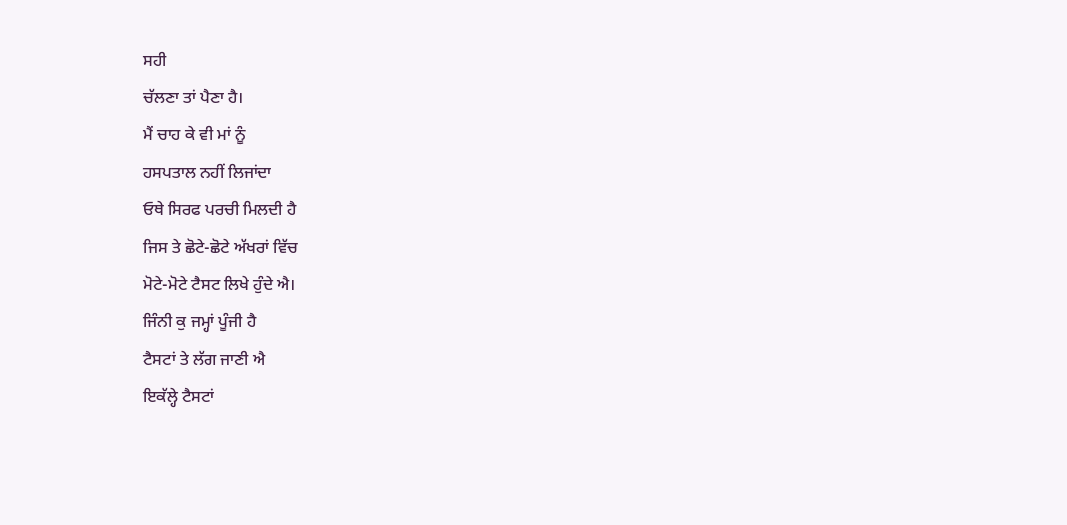ਸਹੀ
ਚੱਲਣਾ ਤਾਂ ਪੈਣਾ ਹੈ।
ਮੈਂ ਚਾਹ ਕੇ ਵੀ ਮਾਂ ਨੂੰ
ਹਸਪਤਾਲ ਨਹੀਂ ਲਿਜਾਂਦਾ
ਓਥੇ ਸਿਰਫ ਪਰਚੀ ਮਿਲਦੀ ਹੈ
ਜਿਸ ਤੇ ਛੋਟੇ-ਛੋਟੇ ਅੱਖਰਾਂ ਵਿੱਚ
ਮੋਟੇ-ਮੋਟੇ ਟੈਸਟ ਲਿਖੇ ਹੁੰਦੇ ਐ।
ਜਿੰਨੀ ਕੁ ਜਮ੍ਹਾਂ ਪੂੰਜੀ ਹੈ
ਟੈਸਟਾਂ ਤੇ ਲੱਗ ਜਾਣੀ ਐ
ਇਕੱਲ੍ਹੇ ਟੈਸਟਾਂ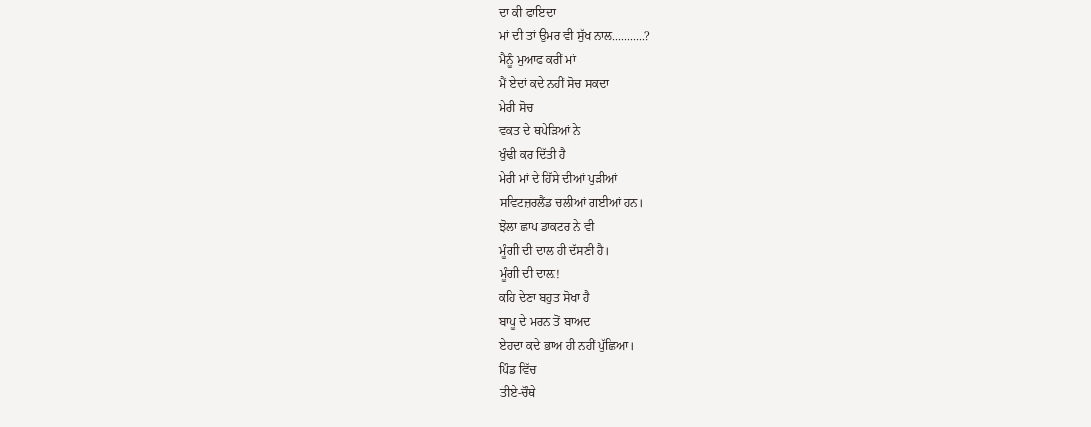ਦਾ ਕੀ ਫਾਇਦਾ
ਮਾਂ ਦੀ ਤਾਂ ਉਮਰ ਵੀ ਸੁੱਖ ਨਾਲ...........?
ਮੈਨੂੰ ਮੁਆਫ ਕਰੀਂ ਮਾਂ
ਮੈਂ ਏਦਾਂ ਕਦੇ ਨਹੀਂ ਸੋਚ ਸਕਦਾ
ਮੇਰੀ ਸੋਚ
ਵਕਤ ਦੇ ਥਪੇੜਿਆਂ ਨੇ
ਖੁੰਢੀ ਕਰ ਦਿੱਤੀ ਹੈ
ਮੇਰੀ ਮਾਂ ਦੇ ਹਿੱਸੇ ਦੀਆਂ ਪੁੜੀਆਂ
ਸਵਿਟਜ਼ਰਲੈਂਡ ਚਲੀਆਂ ਗਈਆਂ ਹਨ।
ਝੋਲਾ ਛਾਪ ਡਾਕਟਰ ਨੇ ਵੀ
ਮੂੰਗੀ ਦੀ ਦਾਲ ਹੀ ਦੱਸਣੀ ਹੈ।
ਮੂੰਗੀ ਦੀ ਦਾਲ਼!
ਕਹਿ ਦੇਣਾ ਬਹੁਤ ਸੋਖਾ ਹੈ
ਬਾਪੂ ਦੇ ਮਰਨ ਤੋਂ ਬਾਅਦ
ਏਹਦਾ ਕਦੇ ਭਾਅ ਹੀ ਨਹੀਂ ਪੁੱਛਿਆ।
ਪਿੰਡ ਵਿੱਚ
ਤੀਏ-ਚੌਥੇ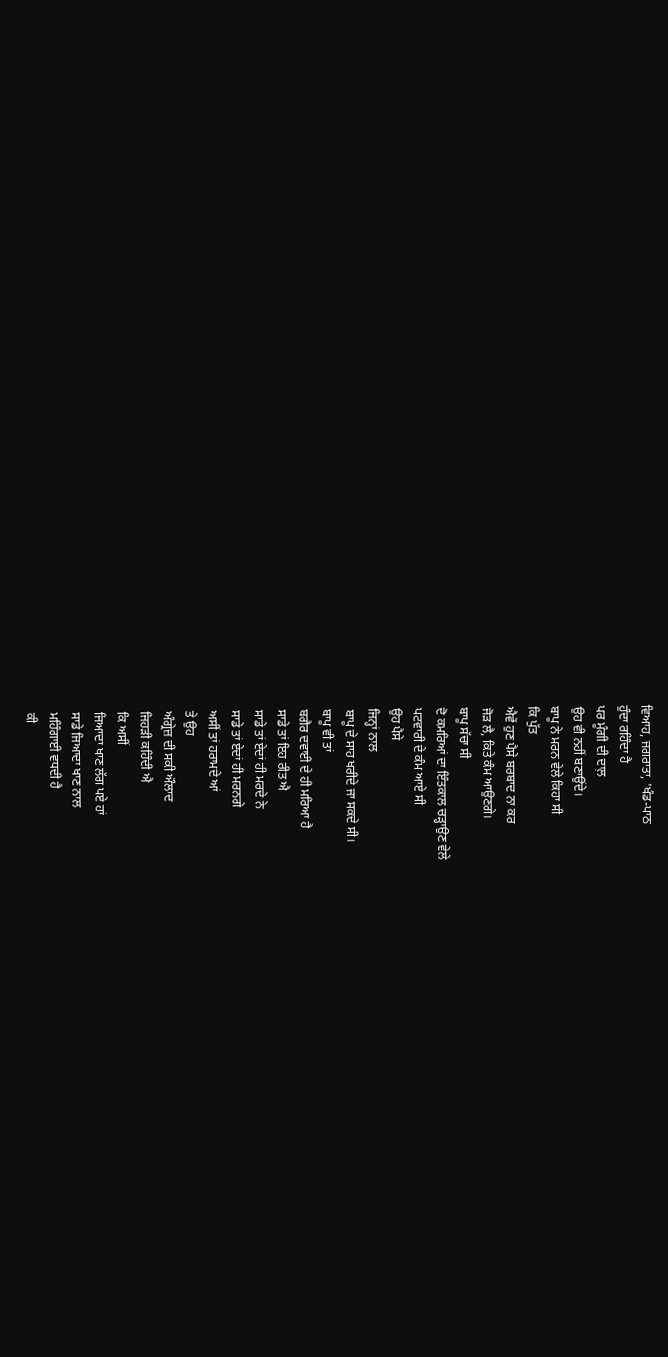ਵਿਆਹ, ਜਗਰਾਤਾ, 'ਖੰਡ-ਪਾਠ
ਹੁੰਦਾ ਰਹਿੰਦਾ ਹੈ
ਪਰ ਮੂੰਗੀ ਦੀ ਦਾਲ਼
ਉਹ ਵੀ ਨਹੀਂ ਬਣਾਉਂਦੇ।
ਬਾਪੂ ਨੇ ਮਰਨ ਵੇਲੇ ਕਿਹਾ ਸੀ
ਕਿ ਪੁੱਤ
ਐਵੇਂ ਹੁਣ ਪੈਸੇ ਬਰਬਾਦ ਨਾ ਕਰ
ਜੋੜ ਲੈ, ਕਿਤੇ ਕੰਮ ਆਉਣਗੇ।
ਬਾਪੂ ਸੱਚਾ ਸੀ
ਦੋ ਕਮਰਿਆਂ ਦਾ ਇੰਤਕਾਲ ਚੜ੍ਹਾਉਣ ਵੇਲੇ
ਪਟਵਾਰੀ ਦੇ ਕੰਮ ਆਏ ਸੀ
ਉਹ ਪੈਸੇ
ਜਿਨ੍ਹਾਂ ਨਾਲ
ਬਾਪੂ ਦੇ ਸਾਹ ਖਰੀਦੇ ਜਾ ਸਕਦੇ ਸੀ।
ਬਾਪੂ ਵੀ ਤਾਂ
ਬਗੈਰ ਦਵਾਈ ਦੇ ਹੀ ਮਰਿਆ ਹੈ
ਸਾਡੇ ਤਾਂ ਇਹ ਰੀਤ ਐ
ਸਾਡੇ ਤਾਂ ਏਦਾਂ ਹੀ ਮਰਦੇ ਨੇ
ਸਾਡੇ ਤਾਂ ਏਦਾਂ ਹੀ ਮਰਨਗੇ
ਅਸੀਂ ਤਾਂ ਹਰਾਮਦੇ ਆਂ
ਤੇ ਉਹ
ਅੰਗ੍ਰੇਜ਼ ਦੀ ਸਕੀ ਔਲਾਦ
ਜਿਹੜੀ ਕਹਿੰਦੀ ਐ
ਕਿ ਅਸੀਂ
ਜਿਆਦਾ ਖਾਣ ਲੱਗ ਪਏ ਹਾਂ
ਸਾਡੇ ਜਿਆਦਾ ਖਾਣ ਨਾਲ
ਮਹਿੰਗਾਈ ਵਧਦੀ ਹੈ
ਕੀ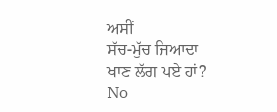ਅਸੀਂ
ਸੱਚ-ਮੁੱਚ ਜਿਆਦਾ ਖਾਣ ਲੱਗ ਪਏ ਹਾਂ?
No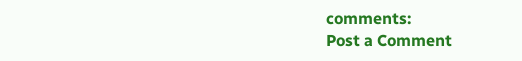comments:
Post a Comment